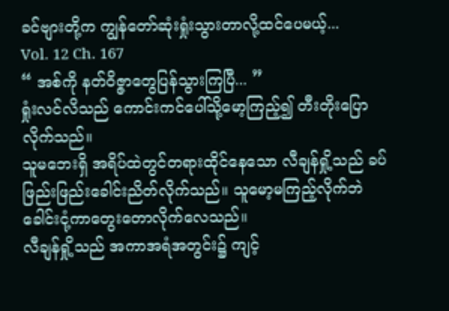ခင်ဗျားတို့က ကျွန်တော်ဆုံးရှုံးသွားတာလို့ထင်ပေမယ့်...
Vol. 12 Ch. 167
“ အစ်ကို နတ်ဝိဇ္ဇာတွေပြန်သွားကြပြီ... ”
ရှုံးလင်လိသည် ကောင်းကင်ပေါ်သို့မော့ကြည့်၍ တီးတိုးပြောလိုက်သည်။
သူမဘေးရှိ အရိပ်ထဲတွင်တရားထိုင်နေသော လီချန်ရှို့သည် ခပ်ဖြည်းဖြည်းခေါင်းညိတ်လိုက်သည်။ သူမော့မကြည့်လိုက်ဘဲ ခေါင်းငုံ့ကာတွေးတောလိုက်လေသည်။
လီချန်ရှို့သည် အကာအရံအတွင်း၌ ကျင့်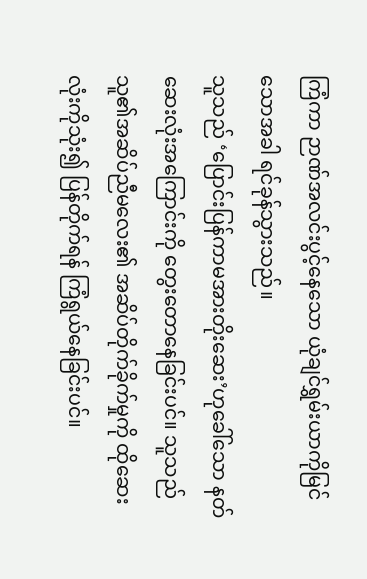ကြံကာ ဉာဏ်အလင်းပွင့်နေသော ယုံချင်ရွှမ်းယာကိုမြင်သောအခါ ရင်ခုန်သွားသည်။
သူသည် ‘ပြောင်းပြန်ကာမအားတိုးဆေး’ဟုခေါ်သော နတ်ဆေးလုံးအကြောင်းကို တွေးတောနေခြင်းပင်။ သူသည် သူ၏အဆိပ်ညီမလေး၏ အဆိပ်တိုက်ခိုက်မှုကို ထိုဆေးလုံးကိုသုံး၍ ပြန်တိုက်ရန် ကြံရွယ်နေခြင်းပင်။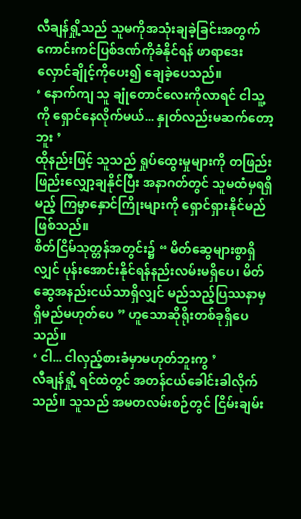လီချန်ရှို့သည် သူမကိုအသုံးချခဲ့ခြင်းအတွက် ကောင်းကင်ပြစ်ဒဏ်ကိုခံနိုင်ရန် ဖာရာဒေးလှောင်ချိုင့်ကိုပေး၍ ချေခဲ့ပေသည်။
‘ နောက်ကျ သူ ချုံတောင်လေးကိုလာရင် ငါသူ့ကို ရှောင်နေလိုက်မယ်... နှုတ်လည်းမဆက်တော့ဘူး ’
ထိုနည်းဖြင့် သူသည် ရှုပ်ထွေးမှုများကို တဖြည်းဖြည်းလျှော့ချနိုင်ပြီး အနာဂတ်တွင် သူမထံမှရရှိမည့် ကြမ္မာနှောင်ကြိုးများကို ရှောင်ရှားနိုင်မည်ဖြစ်သည်။
စိတ်ငြိမ်သုတ္တန်အတွင်း၌ “ မိတ်ဆွေများစွာရှိလျှင် ပုန်းအောင်းနိုင်ရန်နည်းလမ်းမရှိပေ၊ မိတ်ဆွေအနည်းငယ်သာရှိလျှင် မည်သည့်ပြဿနာမှရှိမည်မဟုတ်ပေ ” ဟူသောဆိုရိုးတစ်ခုရှိပေသည်။
‘ ငါ... ငါလှည့်စားခံမှာမဟုတ်ဘူးကွ ’
လီချန်ရှို့ ရင်ထဲတွင် အတန်ငယ်ခေါင်းခါလိုက်သည်။ သူသည် အမတလမ်းစဉ်တွင် ငြိမ်းချမ်း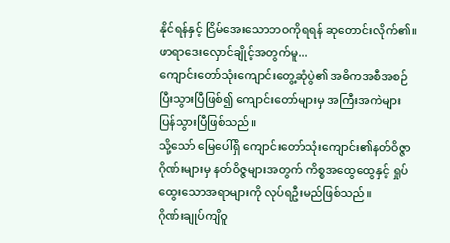နိုင်ရန်နှင့် ငြိမ်အေးသောဘဝကိုရရန် ဆုတောင်းလိုက်၏။
ဖာရာဒေးလှောင်ချိုင့်အတွက်မူ...
ကျောင်းတော်သုံးကျောင်းတွေ့ဆုံပွဲ၏ အဓိကအစီအစဉ်ပြီးသွားပြီဖြစ်၍ ကျောင်းတော်များမှ အကြီးအကဲများ ပြန်သွားပြီဖြစ်သည်။
သို့သော် မြေပေါ်ရှိ ကျောင်းတော်သုံးကျောင်း၏နတ်ဝိဇ္ဇာဂိုဏ်းများမှ နတ်ဝိဇ္ဇများအတွက် ကိစ္စအထွေထွေနှင့် ရှုပ်ထွေးသောအရာများကို လုပ်ရဦးမည်ဖြစ်သည်။
ဂိုဏ်းချုပ်ကျိဝူ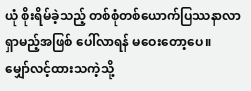ယုံ စိုးရိမ်ခဲ့သည့် တစ်စုံတစ်ယောက်ပြဿနာလာရှာမည့်အဖြစ် ပေါ်လာရန် မဝေးတော့ပေ။
မျှော်လင့်ထားသကဲ့သို့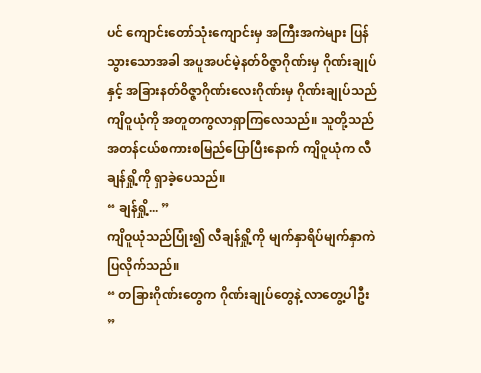ပင် ကျောင်းတော်သုံးကျောင်းမှ အကြီးအကဲများ ပြန်သွားသောအခါ အပူအပင်မဲ့နတ်ဝိဇ္ဇာဂိုဏ်းမှ ဂိုဏ်းချုပ်နှင့် အခြားနတ်ဝိဇ္ဇာဂိုဏ်းလေးဂိုဏ်းမှ ဂိုဏ်းချုပ်သည် ကျိဝူယုံကို အတူတကွလာရှာကြလေသည်။ သူတို့သည် အတန်ငယ်စကားစမြည်ပြောပြီးနောက် ကျိဝူယုံက လီချန်ရှို့ကို ရှာခဲ့ပေသည်။
“ ချန်ရှို့... ”
ကျိဝူယုံသည်ပြုံး၍ လီချန်ရှို့ကို မျက်နှာရိပ်မျက်နှာကဲပြလိုက်သည်။
“ တခြားဂိုဏ်းတွေက ဂိုဏ်းချုပ်တွေနဲ့ လာတွေ့ပါဦး ”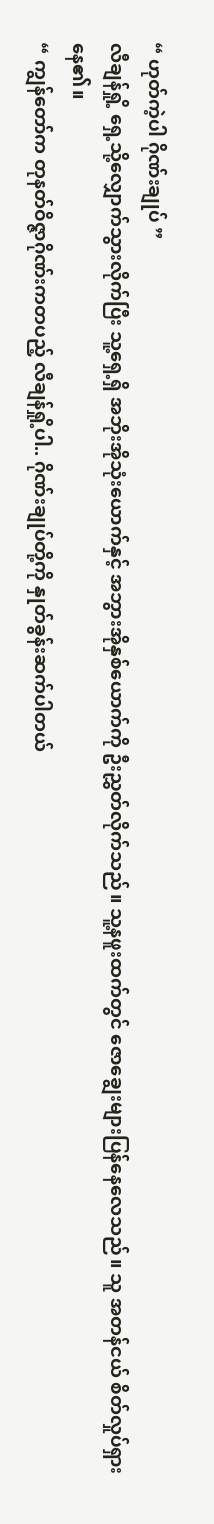“ ဟုတ်ကဲ့ပါ ဂိုဏ်းချုပ် ”
လီချန်ရှို့ ရှေ့သို့လျှောက်သွားလိုက်ပြီး သူ့ရှေ့ရှိ အဘိုးအိုသုံးယောက်နှင့် အဘွားအိုနှစ်ယောက်ကို ဦးညွှတ်လိုက်သည်။ သူ့နဖူးထက်တွင် ဇောချွေးများပြန်နေလေသည်။ သူ အတန်ငယ် စိတ်လှုပ်ရှားနေ၏။
“ ကျွန်တော်က တုနတ်ဝိဇ္ဇာဂိုဏ်းကတပည့် လီချန်ရှို့ပါ.. ဂိုဏ်းချုပ်တို့ကို နှုတ်ခွန်းဆက်ပါတယ်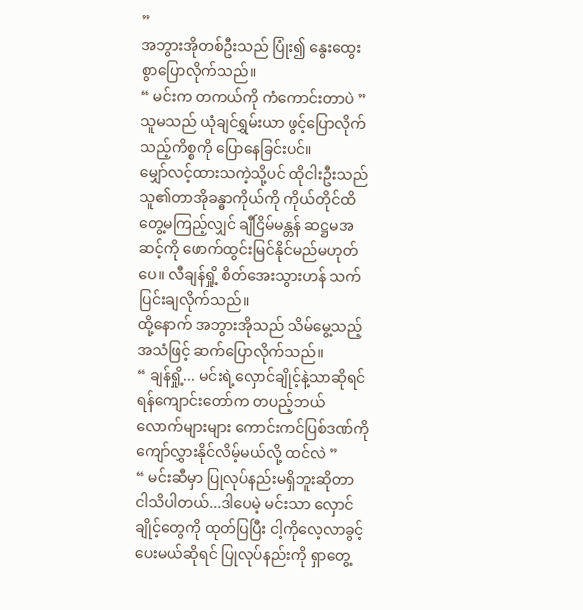”
အဘွားအိုတစ်ဦးသည် ပြုံး၍ နွေးထွေးစွာပြောလိုက်သည်။
“ မင်းက တကယ်ကို ကံကောင်းတာပဲ ”
သူမသည် ယုံချင်ရွှမ်းယာ ဖွင့်ပြောလိုက်သည့်ကိစ္စကို ပြောနေခြင်းပင်။
မျှော်လင့်ထားသကဲ့သို့ပင် ထိုငါးဦးသည် သူ၏တာအိုခန္ဓာကိုယ်ကို ကိုယ်တိုင်ထိတွေ့မကြည့်လျှင် ချီငြိမ်မန္တန် ဆဋ္ဌမအဆင့်ကို ဖောက်ထွင်းမြင်နိုင်မည်မဟုတ်ပေ။ လီချန်ရှို့ စိတ်အေးသွားဟန် သက်ပြင်းချလိုက်သည်။
ထို့နောက် အဘွားအိုသည် သိမ်မွေ့သည့်အသံဖြင့် ဆက်ပြောလိုက်သည်။
“ ချန်ရှို့... မင်းရဲ့လှောင်ချိုင့်နဲ့သာဆိုရင် ရန်ကျောင်းတော်က တပည့်ဘယ်လောက်များများ ကောင်းကင်ပြစ်ဒဏ်ကို ကျော်လွှားနိုင်လိမ့်မယ်လို့ ထင်လဲ ”
“ မင်းဆီမှာ ပြုလုပ်နည်းမရှိဘူးဆိုတာ ငါသိပါတယ်...ဒါပေမဲ့ မင်းသာ လှောင်ချိုင့်တွေကို ထုတ်ပြပြီး ငါ့ကိုလေ့လာခွင့်ပေးမယ်ဆိုရင် ပြုလုပ်နည်းကို ရှာတွေ့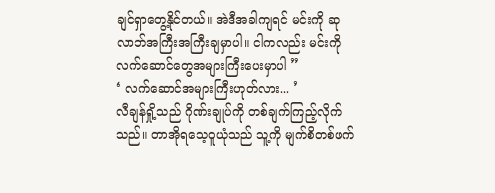ချင်ရှာတွေ့နိုင်တယ်။ အဲဒီအခါကျရင် မင်းကို ဆုလာဘ်အကြီးအကြီးချမှာပါ။ ငါကလည်း မင်းကို လက်ဆောင်တွေအများကြီးပေးမှာပါ ”
‘ လက်ဆောင်အများကြီးဟုတ်လား... ’
လီချန်ရှို့သည် ဂိုဏ်းချုပ်ကို တစ်ချက်ကြည့်လိုက်သည်။ တာအိုရသေ့ဝူယုံသည် သူ့ကို မျက်စိတစ်ဖက်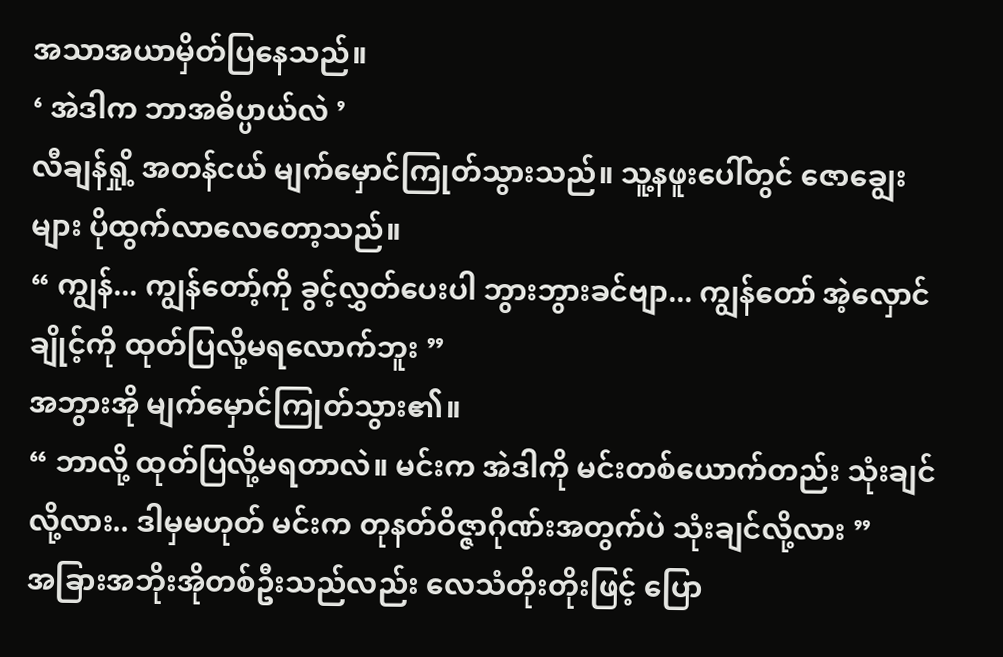အသာအယာမှိတ်ပြနေသည်။
‘ အဲဒါက ဘာအဓိပ္ပာယ်လဲ ’
လီချန်ရှို့ အတန်ငယ် မျက်မှောင်ကြုတ်သွားသည်။ သူ့နဖူးပေါ်တွင် ဇောချွေးများ ပိုထွက်လာလေတော့သည်။
“ ကျွန်... ကျွန်တော့်ကို ခွင့်လွှတ်ပေးပါ ဘွားဘွားခင်ဗျာ... ကျွန်တော် အဲ့လှောင်ချိုင့်ကို ထုတ်ပြလို့မရလောက်ဘူး ”
အဘွားအို မျက်မှောင်ကြုတ်သွား၏။
“ ဘာလို့ ထုတ်ပြလို့မရတာလဲ။ မင်းက အဲဒါကို မင်းတစ်ယောက်တည်း သုံးချင်လို့လား.. ဒါမှမဟုတ် မင်းက တုနတ်ဝိဇ္ဇာဂိုဏ်းအတွက်ပဲ သုံးချင်လို့လား ”
အခြားအဘိုးအိုတစ်ဦးသည်လည်း လေသံတိုးတိုးဖြင့် ပြော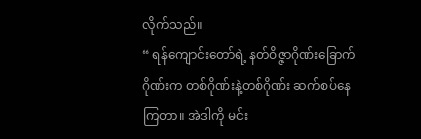လိုက်သည်။
“ ရန်ကျောင်းတော်ရဲ့ နတ်ဝိဇ္ဇာဂိုဏ်းခြောက်ဂိုဏ်းက တစ်ဂိုဏ်းနဲ့တစ်ဂိုဏ်း ဆက်စပ်နေကြတာ။ အဲဒါကို မင်း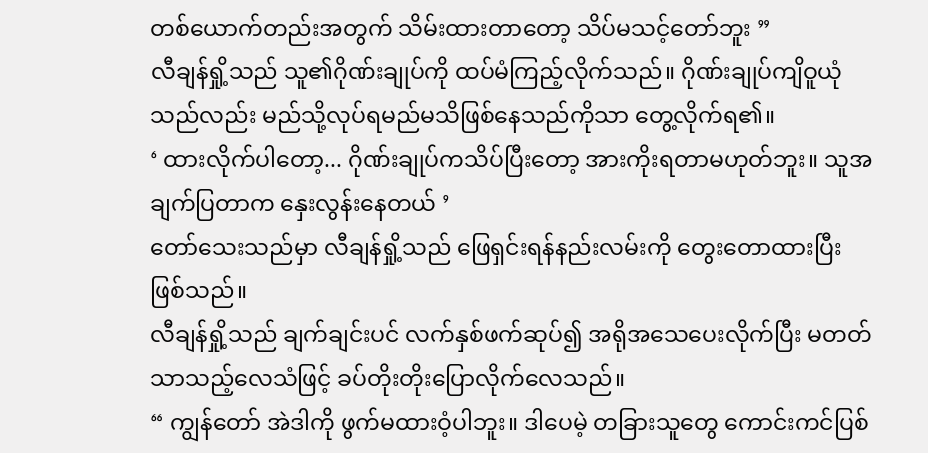တစ်ယောက်တည်းအတွက် သိမ်းထားတာတော့ သိပ်မသင့်တော်ဘူး ”
လီချန်ရှို့သည် သူ၏ဂိုဏ်းချုပ်ကို ထပ်မံကြည့်လိုက်သည်။ ဂိုဏ်းချုပ်ကျိဝူယုံသည်လည်း မည်သို့လုပ်ရမည်မသိဖြစ်နေသည်ကိုသာ တွေ့လိုက်ရ၏။
‘ ထားလိုက်ပါတော့... ဂိုဏ်းချုပ်ကသိပ်ပြီးတော့ အားကိုးရတာမဟုတ်ဘူး။ သူအချက်ပြတာက နှေးလွန်းနေတယ် ’
တော်သေးသည်မှာ လီချန်ရှို့သည် ဖြေရှင်းရန်နည်းလမ်းကို တွေးတောထားပြီးဖြစ်သည်။
လီချန်ရှို့သည် ချက်ချင်းပင် လက်နှစ်ဖက်ဆုပ်၍ အရိုအသေပေးလိုက်ပြီး မတတ်သာသည့်လေသံဖြင့် ခပ်တိုးတိုးပြောလိုက်လေသည်။
“ ကျွန်တော် အဲဒါကို ဖွက်မထားဝံ့ပါဘူး။ ဒါပေမဲ့ တခြားသူတွေ ကောင်းကင်ပြစ်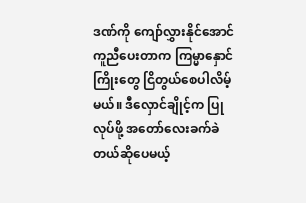ဒဏ်ကို ကျော်လွှားနိုင်အောင် ကူညီပေးတာက ကြမ္မာနှောင်ကြိုးတွေ ငြိတွယ်စေပါလိမ့်မယ်။ ဒီလှောင်ချိုင့်က ပြုလုပ်ဖို့ အတော်လေးခက်ခဲတယ်ဆိုပေမယ့်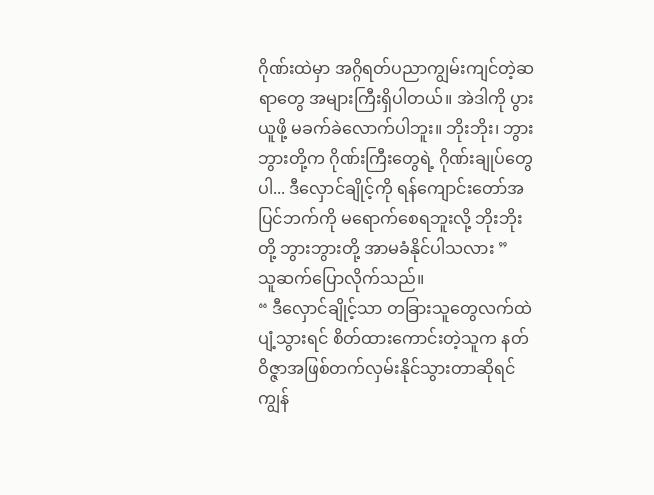ဂိုဏ်းထဲမှာ အဂ္ဂိရတ်ပညာကျွမ်းကျင်တဲ့ဆရာတွေ အများကြီးရှိပါတယ်။ အဲဒါကို ပွားယူဖို့ မခက်ခဲလောက်ပါဘူး။ ဘိုးဘိုး၊ ဘွားဘွားတို့က ဂိုဏ်းကြီးတွေရဲ့ ဂိုဏ်းချုပ်တွေပါ... ဒီလှောင်ချိုင့်ကို ရန်ကျောင်းတော်အပြင်ဘက်ကို မရောက်စေရဘူးလို့ ဘိုးဘိုးတို့ ဘွားဘွားတို့ အာမခံနိုင်ပါသလား ”
သူဆက်ပြောလိုက်သည်။
“ ဒီလှောင်ချိုင့်သာ တခြားသူတွေလက်ထဲ ပျံ့သွားရင် စိတ်ထားကောင်းတဲ့သူက နတ်ဝိဇ္ဇာအဖြစ်တက်လှမ်းနိုင်သွားတာဆိုရင် ကျွန်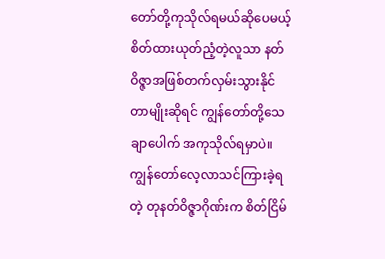တော်တို့ကုသိုလ်ရမယ်ဆိုပေမယ့် စိတ်ထားယုတ်ညံ့တဲ့လူသာ နတ်ဝိဇ္ဇာအဖြစ်တက်လှမ်းသွားနိုင်တာမျိုးဆိုရင် ကျွန်တော်တို့သေချာပေါက် အကုသိုလ်ရမှာပဲ။ ကျွန်တော်လေ့လာသင်ကြားခဲ့ရတဲ့ တုနတ်ဝိဇ္ဇာဂိုဏ်းက စိတ်ငြိမ်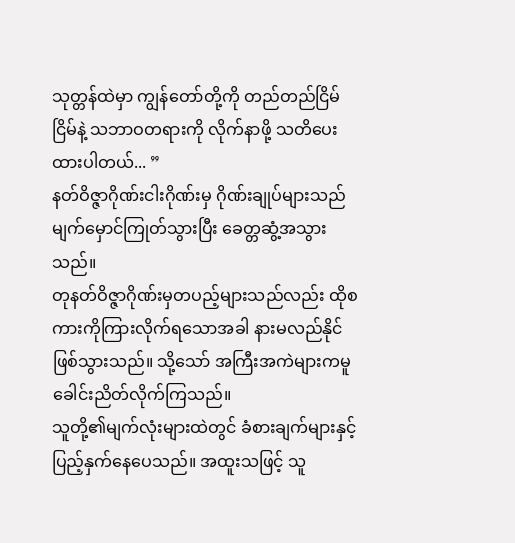သုတ္တန်ထဲမှာ ကျွန်တော်တို့ကို တည်တည်ငြိမ်ငြိမ်နဲ့ သဘာဝတရားကို လိုက်နာဖို့ သတိပေးထားပါတယ်... ”
နတ်ဝိဇ္ဇာဂိုဏ်းငါးဂိုဏ်းမှ ဂိုဏ်းချုပ်များသည် မျက်မှောင်ကြုတ်သွားပြီး ခေတ္တဆွံ့အသွားသည်။
တုနတ်ဝိဇ္ဇာဂိုဏ်းမှတပည့်များသည်လည်း ထိုစကားကိုကြားလိုက်ရသောအခါ နားမလည်နိုင်ဖြစ်သွားသည်။ သို့သော် အကြီးအကဲများကမူ ခေါင်းညိတ်လိုက်ကြသည်။
သူတို့၏မျက်လုံးများထဲတွင် ခံစားချက်များနှင့် ပြည့်နှက်နေပေသည်။ အထူးသဖြင့် သူ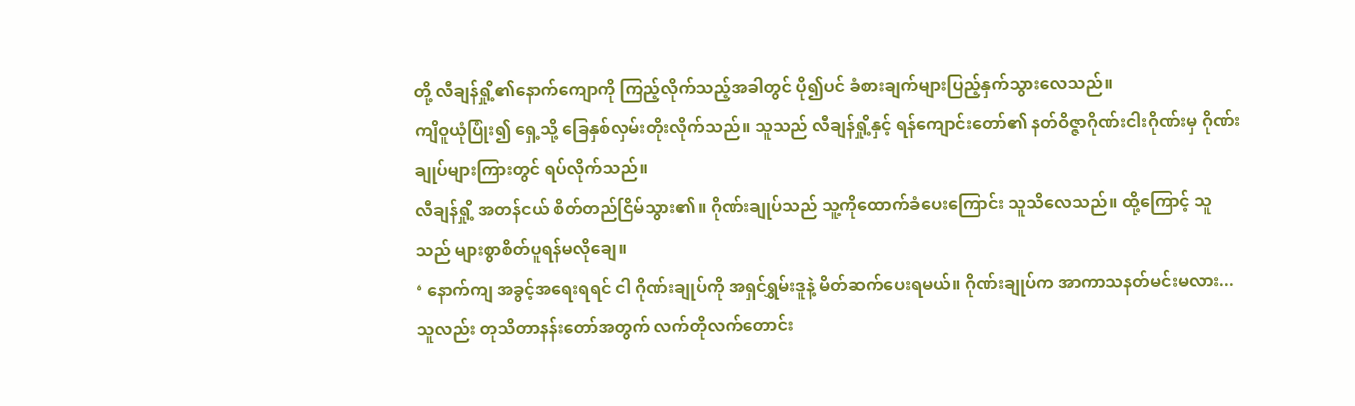တို့ လီချန်ရှို့၏နောက်ကျောကို ကြည့်လိုက်သည့်အခါတွင် ပို၍ပင် ခံစားချက်များပြည့်နှက်သွားလေသည်။
ကျိဝူယုံပြုံး၍ ရှေ့သို့ ခြေနှစ်လှမ်းတိုးလိုက်သည်။ သူသည် လီချန်ရှို့နှင့် ရန်ကျောင်းတော်၏ နတ်ဝိဇ္ဇာဂိုဏ်းငါးဂိုဏ်းမှ ဂိုဏ်းချုပ်များကြားတွင် ရပ်လိုက်သည်။
လီချန်ရှို့ အတန်ငယ် စိတ်တည်ငြိမ်သွား၏။ ဂိုဏ်းချုပ်သည် သူ့ကိုထောက်ခံပေးကြောင်း သူသိလေသည်။ ထို့ကြောင့် သူသည် များစွာစိတ်ပူရန်မလိုချေ။
‘ နောက်ကျ အခွင့်အရေးရရင် ငါ ဂိုဏ်းချုပ်ကို အရှင်ရွှမ်းဒူနဲ့ မိတ်ဆက်ပေးရမယ်။ ဂိုဏ်းချုပ်က အာကာသနတ်မင်းမလား... သူလည်း တုသိတာနန်းတော်အတွက် လက်တိုလက်တောင်း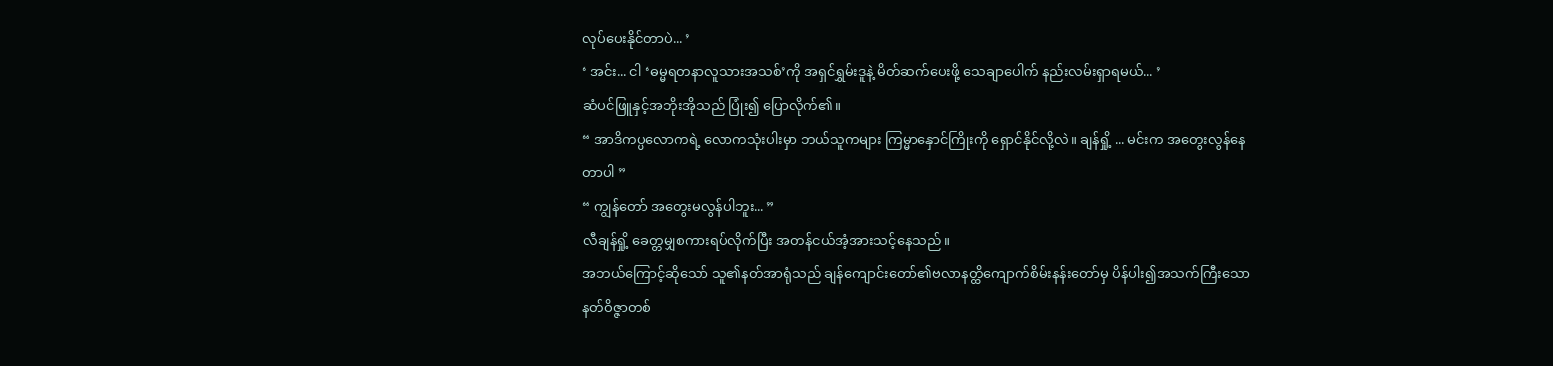လုပ်ပေးနိုင်တာပဲ... ’
‘ အင်း... ငါ ‘ဓမ္မရတနာလူသားအသစ်’ကို အရှင်ရွှမ်းဒူနဲ့ မိတ်ဆက်ပေးဖို့ သေချာပေါက် နည်းလမ်းရှာရမယ်... ’
ဆံပင်ဖြူနှင့်အဘိုးအိုသည် ပြုံး၍ ပြောလိုက်၏။
“ အာဒိကပ္ပလောကရဲ့ လောကသုံးပါးမှာ ဘယ်သူကများ ကြမ္မာနှောင်ကြိုးကို ရှောင်နိုင်လို့လဲ။ ချန်ရှို့ ... မင်းက အတွေးလွန်နေတာပါ ”
“ ကျွန်တော် အတွေးမလွန်ပါဘူး... ”
လီချန်ရှို့ ခေတ္တမျှစကားရပ်လိုက်ပြီး အတန်ငယ်အံ့အားသင့်နေသည်။
အဘယ်ကြောင့်ဆိုသော် သူ၏နတ်အာရုံသည် ချန်ကျောင်းတော်၏ဗလာနတ္ထိကျောက်စိမ်းနန်းတော်မှ ပိန်ပါး၍အသက်ကြီးသော နတ်ဝိဇ္ဇာတစ်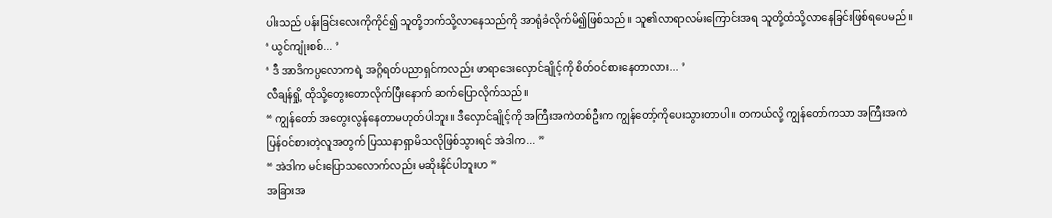ပါးသည် ပန်းခြင်းလေးကိုကိုင်၍ သူတို့ဘက်သို့လာနေသည်ကို အာရုံခံလိုက်မိ၍ဖြစ်သည်။ သူ၏လာရာလမ်းကြောင်းအရ သူတို့ထံသို့လာနေခြင်းဖြစ်ရပေမည်။
‘ ယွင်ကျုံးစစ်... ’
‘ ဒီ အာဒိကပ္ပလောကရဲ့ အဂ္ဂိရတ်ပညာရှင်ကလည်း ဖာရာဒေးလှောင်ချိုင့်ကို စိတ်ဝင်စားနေတာလား... ’
လီချန်ရှို့ ထိုသို့တွေးတောလိုက်ပြီးနောက် ဆက်ပြောလိုက်သည်။
“ ကျွန်တော် အတွေးလွန်နေတာမဟုတ်ပါဘူး။ ဒီလှောင်ချိုင့်ကို အကြီးအကဲတစ်ဦးက ကျွန်တော့်ကိုပေးသွားတာပါ။ တကယ်လို့ ကျွန်တော်ကသာ အကြီးအကဲပြန်ဝင်စားတဲ့လူအတွက် ပြဿနာရှာမိသလိုဖြစ်သွားရင် အဲဒါက... ”
“ အဲဒါက မင်းပြောသလောက်လည်း မဆိုးနိုင်ပါဘူးဟ ”
အခြားအ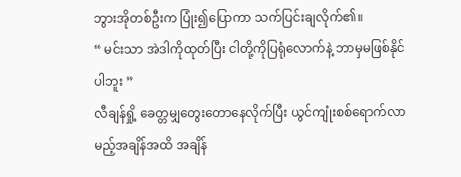ဘွားအိုတစ်ဦးက ပြုံး၍ပြောကာ သက်ပြင်းချလိုက်၏။
“ မင်းသာ အဲဒါကိုထုတ်ပြီး ငါတို့ကိုပြရုံလောက်နဲ့ ဘာမှမဖြစ်နိုင်ပါဘူး ”
လီချန်ရှို့ ခေတ္တမျှတွေးတောနေလိုက်ပြီး ယွင်ကျုံးစစ်ရောက်လာမည့်အချိန်အထိ အချိန်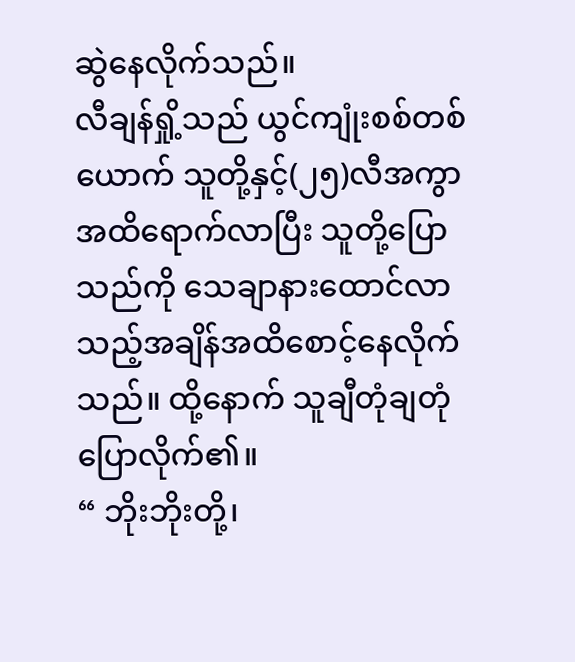ဆွဲနေလိုက်သည်။
လီချန်ရှို့သည် ယွင်ကျုံးစစ်တစ်ယောက် သူတို့နှင့်(၂၅)လီအကွာအထိရောက်လာပြီး သူတို့ပြောသည်ကို သေချာနားထောင်လာသည့်အချိန်အထိစောင့်နေလိုက်သည်။ ထို့နောက် သူချီတုံချတုံပြောလိုက်၏။
“ ဘိုးဘိုးတို့၊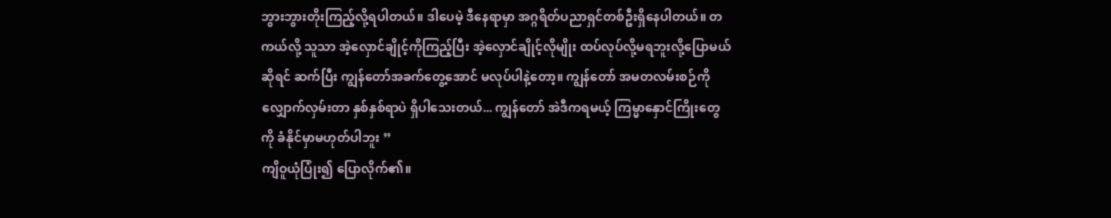ဘွားဘွားတိုးကြည့်လို့ရပါတယ်။ ဒါပေမဲ့ ဒီနေရာမှာ အဂ္ဂရိတ်ပညာရှင်တစ်ဦးရှိနေပါတယ်။ တကယ်လို့ သူသာ အဲ့လှောင်ချိုင့်ကိုကြည့်ပြီး အဲ့လှောင်ချိုင့်လိုမျိုး ထပ်လုပ်လို့မရဘူးလို့ပြောမယ်ဆိုရင် ဆက်ပြီး ကျွန်တော်အခက်တွေ့အောင် မလုပ်ပါနဲ့တော့။ ကျွန်တော် အမတလမ်းစဉ်ကို လျှောက်လှမ်းတာ နှစ်နှစ်ရာပဲ ရှိပါသေးတယ်... ကျွန်တော် အဲဒီကရမယ့် ကြမ္မာနှောင်ကြိုးတွေကို ခံနိုင်မှာမဟုတ်ပါဘူး ”
ကျိဝူယုံပြုံး၍ ပြောလိုက်၏။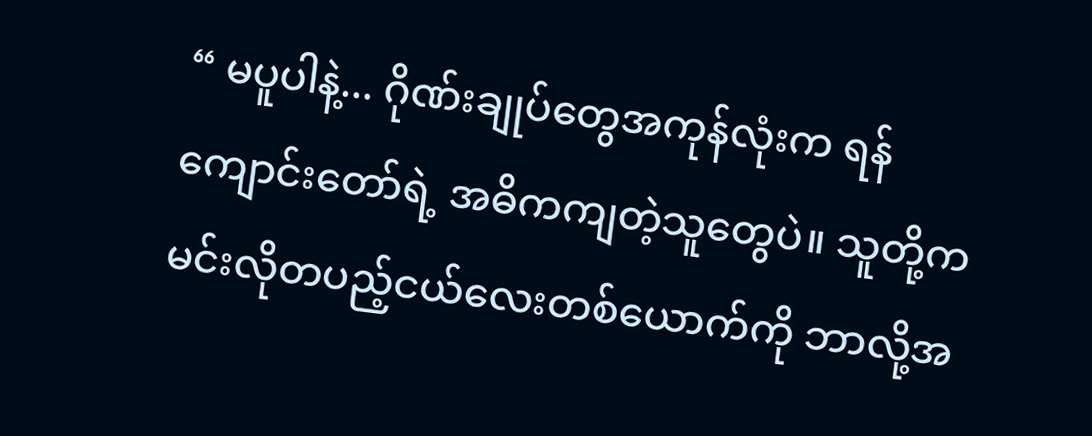“ မပူပါနဲ့... ဂိုဏ်းချုပ်တွေအကုန်လုံးက ရန်ကျောင်းတော်ရဲ့ အဓိကကျတဲ့သူတွေပဲ။ သူတို့က မင်းလိုတပည့်ငယ်လေးတစ်ယောက်ကို ဘာလို့အ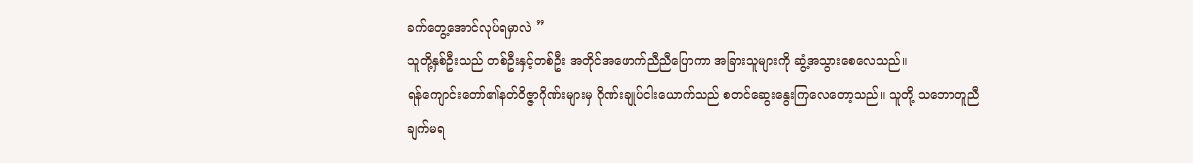ခက်တွေ့အောင်လုပ်ရမှာလဲ ”
သူတို့နှစ်ဦးသည် တစ်ဦးနှင့်တစ်ဦး အတိုင်အဖောက်ညီညီပြောကာ အခြားသူများကို ဆွံ့အသွားစေလေသည်။
ရန်ကျောင်းတော်၏နတ်ဝိဇ္ဇာဂိုဏ်းများမှ ဂိုဏ်းချုပ်ငါးယောက်သည် စတင်ဆွေးနွေးကြလေတော့သည်။ သူတို့ သဘောတူညီချက်မရ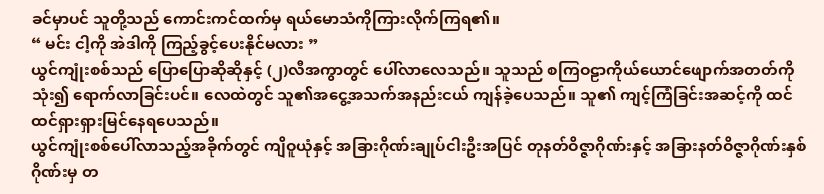ခင်မှာပင် သူတို့သည် ကောင်းကင်ထက်မှ ရယ်မောသံကိုကြားလိုက်ကြရ၏။
“ မင်း ငါ့ကို အဲဒါကို ကြည့်ခွင့်ပေးနိုင်မလား ”
ယွင်ကျုံးစစ်သည် ပြောပြောဆိုဆိုနှင့် (၂)လီအကွာတွင် ပေါ်လာလေသည်။ သူသည် စကြဝဠာကိုယ်ယောင်ဖျောက်အတတ်ကိုသုံး၍ ရောက်လာခြင်းပင်။ လေထဲတွင် သူ၏အငွေ့အသက်အနည်းငယ် ကျန်ခဲ့ပေသည်။ သူ၏ ကျင့်ကြံခြင်းအဆင့်ကို ထင်ထင်ရှားရှားမြင်နေရပေသည်။
ယွင်ကျုံးစစ်ပေါ်လာသည့်အခိုက်တွင် ကျိဝူယုံနှင့် အခြားဂိုဏ်းချုပ်ငါးဦးအပြင် တုနတ်ဝိဇ္ဇာဂိုဏ်းနှင့် အခြားနတ်ဝိဇ္ဇာဂိုဏ်းနှစ်ဂိုဏ်းမှ တ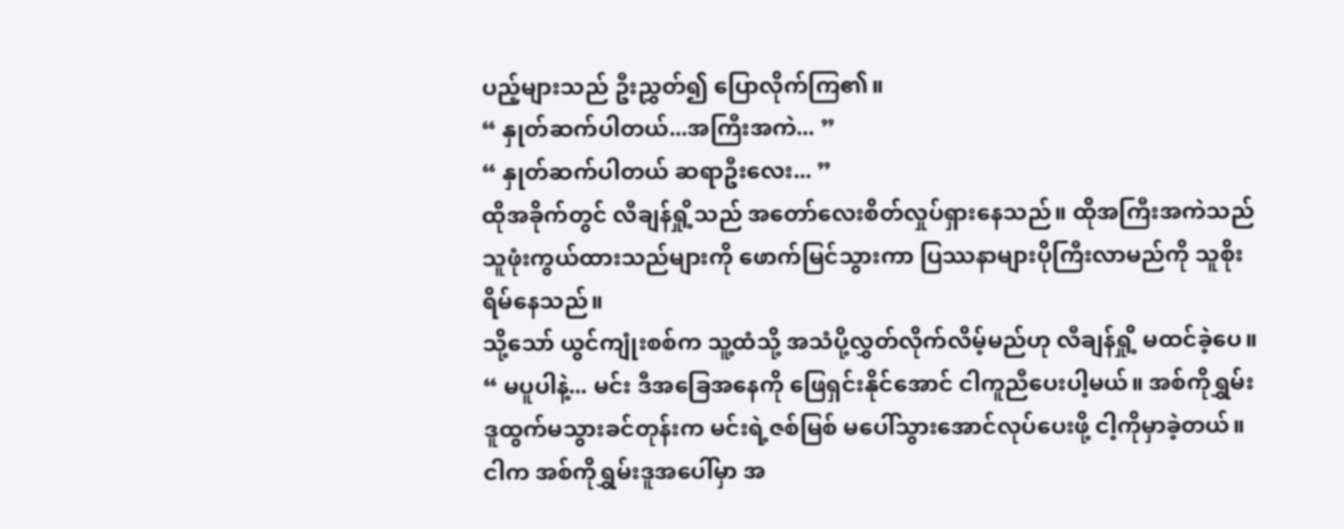ပည့်များသည် ဦးညွှတ်၍ ပြောလိုက်ကြ၏။
“ နှုတ်ဆက်ပါတယ်...အကြီးအကဲ... ”
“ နှုတ်ဆက်ပါတယ် ဆရာဦးလေး... ”
ထိုအခိုက်တွင် လီချန်ရှို့သည် အတော်လေးစိတ်လှုပ်ရှားနေသည်။ ထိုအကြီးအကဲသည် သူဖုံးကွယ်ထားသည်များကို ဖောက်မြင်သွားကာ ပြဿနာများပိုကြီးလာမည်ကို သူစိုးရိမ်နေသည်။
သို့သော် ယွင်ကျုံးစစ်က သူ့ထံသို့ အသံပို့လွှတ်လိုက်လိမ့်မည်ဟု လီချန်ရှို့ မထင်ခဲ့ပေ။
“ မပူပါနဲ့... မင်း ဒီအခြေအနေကို ဖြေရှင်းနိုင်အောင် ငါကူညီပေးပါ့မယ်။ အစ်ကိုရွှမ်းဒူထွက်မသွားခင်တုန်းက မင်းရဲ့ဇစ်မြစ် မပေါ်သွားအောင်လုပ်ပေးဖို့ ငါ့ကိုမှာခဲ့တယ်။ ငါက အစ်ကိုရွှမ်းဒူအပေါ်မှာ အ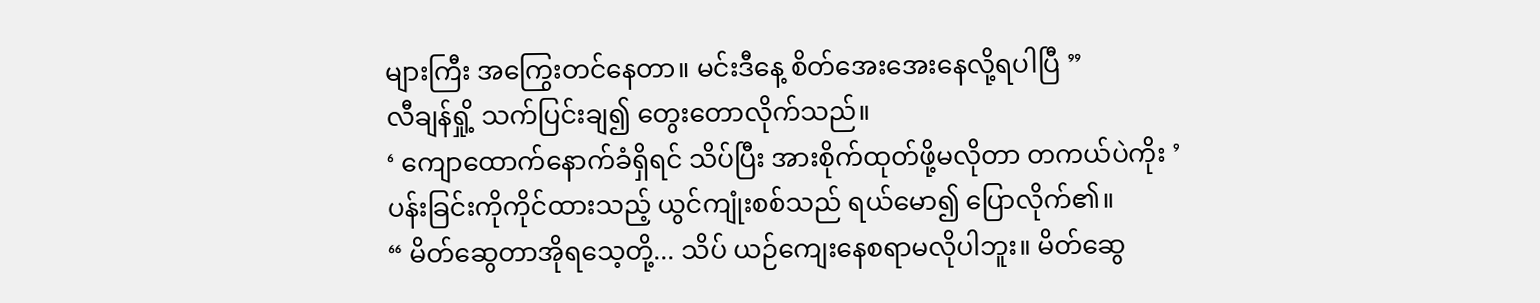များကြီး အကြွေးတင်နေတာ။ မင်းဒီနေ့ စိတ်အေးအေးနေလို့ရပါပြီ ”
လီချန်ရှို့ သက်ပြင်းချ၍ တွေးတောလိုက်သည်။
‘ ကျောထောက်နောက်ခံရှိရင် သိပ်ပြီး အားစိုက်ထုတ်ဖို့မလိုတာ တကယ်ပဲကိုး ’
ပန်းခြင်းကိုကိုင်ထားသည့် ယွင်ကျုံးစစ်သည် ရယ်မော၍ ပြောလိုက်၏။
“ မိတ်ဆွေတာအိုရသေ့တို့... သိပ် ယဉ်ကျေးနေစရာမလိုပါဘူး။ မိတ်ဆွေ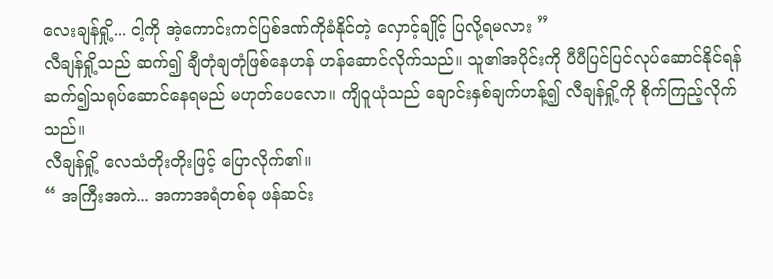လေးချန်ရှို့... ငါ့ကို အဲ့ကောင်းကင်ပြစ်ဒဏ်ကိုခံနိုင်တဲ့ လှောင့်ချိုင့် ပြလို့ရမလား ”
လီချန်ရှို့သည် ဆက်၍ ချီတုံချတုံဖြစ်နေဟန် ဟန်ဆောင်လိုက်သည်။ သူ၏အပိုင်းကို ပီပီပြင်ပြင်လုပ်ဆောင်နိုင်ရန် ဆက်၍သရုပ်ဆောင်နေရမည် မဟုတ်ပေလော။ ကျိဝူယုံသည် ချောင်းနှစ်ချက်ဟန့်၍ လီချန်ရှို့ကို စိုက်ကြည့်လိုက်သည်။
လီချန်ရှို့ လေသံတိုးတိုးဖြင့် ပြောလိုက်၏။
“ အကြီးအကဲ... အကာအရံတစ်ခု ဖန်ဆင်း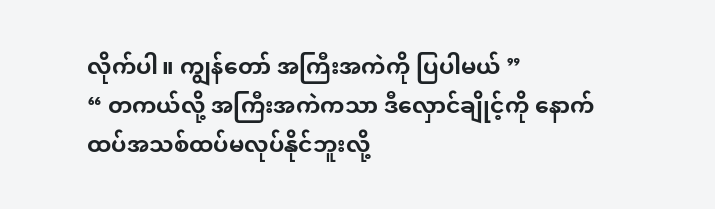လိုက်ပါ။ ကျွန်တော် အကြီးအကဲကို ပြပါမယ် ”
“ တကယ်လို့ အကြီးအကဲကသာ ဒီလှောင်ချိုင့်ကို နောက်ထပ်အသစ်ထပ်မလုပ်နိုင်ဘူးလို့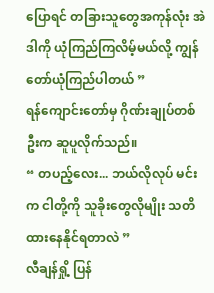ပြောရင် တခြားသူတွေအကုန်လုံး အဲဒါကို ယုံကြည်ကြလိမ့်မယ်လို့ ကျွန်တော်ယုံကြည်ပါတယ် ”
ရန်ကျောင်းတော်မှ ဂိုဏ်းချုပ်တစ်ဦးက ဆူပူလိုက်သည်။
“ တပည့်လေး... ဘယ်လိုလုပ် မင်းက ငါတို့ကို သူခိုးတွေလိုမျိုး သတိထားနေနိုင်ရတာလဲ ”
လီချန်ရှို့ ပြန်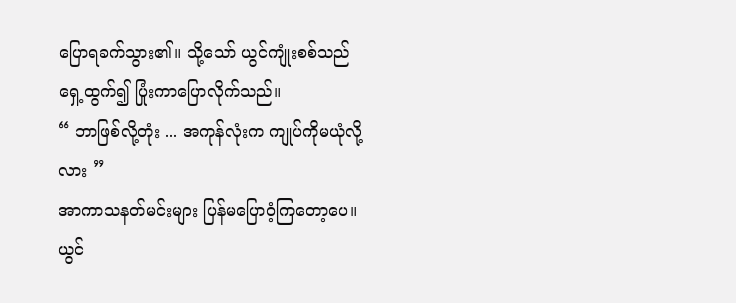ပြောရခက်သွား၏။ သို့သော် ယွင်ကျုံးစစ်သည် ရှေ့ထွက်၍ ပြုံးကာပြောလိုက်သည်။
“ ဘာဖြစ်လို့တုံး ... အကုန်လုံးက ကျုပ်ကိုမယုံလို့လား ”
အာကာသနတ်မင်းများ ပြန်မပြောဝံ့ကြတော့ပေ။
ယွင်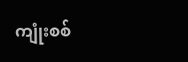ကျုံးစစ်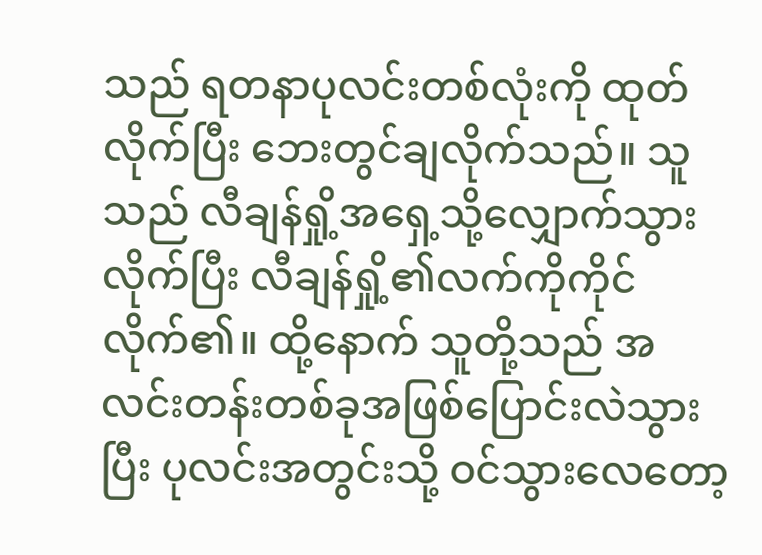သည် ရတနာပုလင်းတစ်လုံးကို ထုတ်လိုက်ပြီး ဘေးတွင်ချလိုက်သည်။ သူသည် လီချန်ရှို့အရှေ့သို့လျှောက်သွားလိုက်ပြီး လီချန်ရှို့၏လက်ကိုကိုင်လိုက်၏။ ထို့နောက် သူတို့သည် အလင်းတန်းတစ်ခုအဖြစ်ပြောင်းလဲသွားပြီး ပုလင်းအတွင်းသို့ ဝင်သွားလေတော့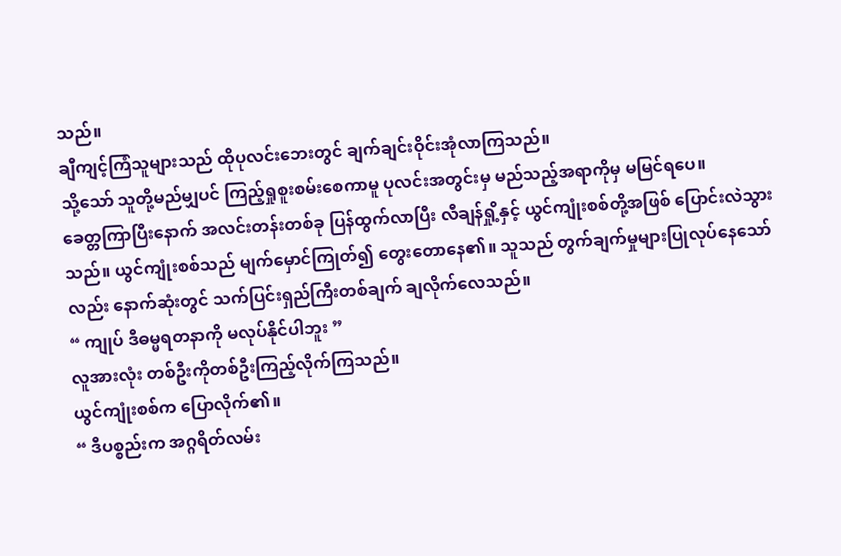သည်။
ချီကျင့်ကြံသူများသည် ထိုပုလင်းဘေးတွင် ချက်ချင်းဝိုင်းအုံလာကြသည်။
သို့သော် သူတို့မည်မျှပင် ကြည့်ရှုစူးစမ်းစေကာမူ ပုလင်းအတွင်းမှ မည်သည့်အရာကိုမှ မမြင်ရပေ။
ခေတ္တကြာပြီးနောက် အလင်းတန်းတစ်ခု ပြန်ထွက်လာပြီး လီချန်ရှို့နှင့် ယွင်ကျုံးစစ်တို့အဖြစ် ပြောင်းလဲသွားသည်။ ယွင်ကျုံးစစ်သည် မျက်မှောင်ကြုတ်၍ တွေးတောနေ၏။ သူသည် တွက်ချက်မှုများပြုလုပ်နေသော်လည်း နောက်ဆုံးတွင် သက်ပြင်းရှည်ကြီးတစ်ချက် ချလိုက်လေသည်။
“ ကျုပ် ဒီဓမ္မရတနာကို မလုပ်နိုင်ပါဘူး ”
လူအားလုံး တစ်ဦးကိုတစ်ဦးကြည့်လိုက်ကြသည်။
ယွင်ကျုံးစစ်က ပြောလိုက်၏။
“ ဒီပစ္စည်းက အဂ္ဂရိတ်လမ်း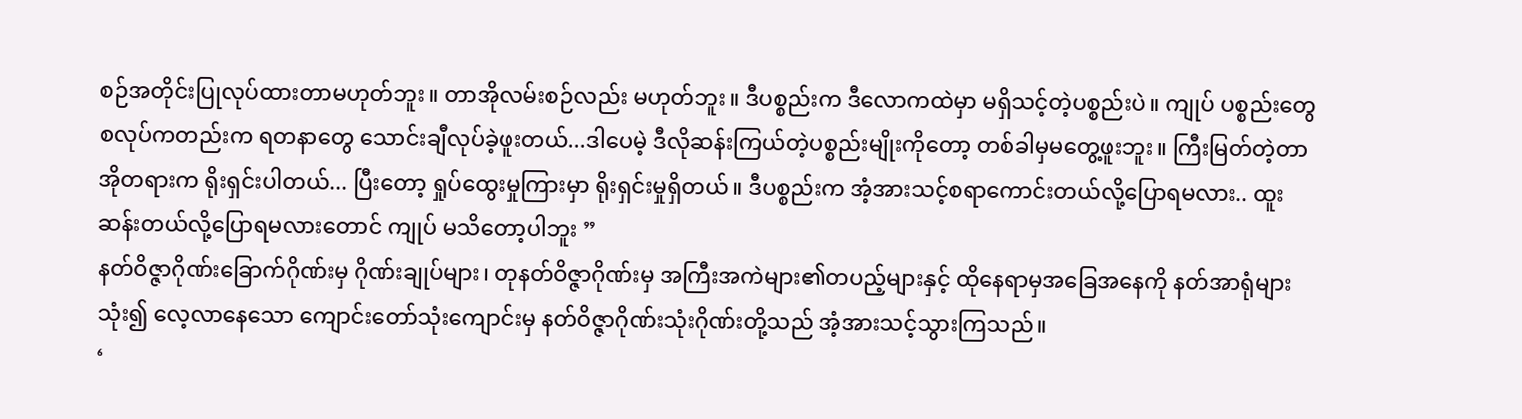စဉ်အတိုင်းပြုလုပ်ထားတာမဟုတ်ဘူး။ တာအိုလမ်းစဉ်လည်း မဟုတ်ဘူး။ ဒီပစ္စည်းက ဒီလောကထဲမှာ မရှိသင့်တဲ့ပစ္စည်းပဲ။ ကျုပ် ပစ္စည်းတွေစလုပ်ကတည်းက ရတနာတွေ သောင်းချီလုပ်ခဲ့ဖူးတယ်...ဒါပေမဲ့ ဒီလိုဆန်းကြယ်တဲ့ပစ္စည်းမျိုးကိုတော့ တစ်ခါမှမတွေ့ဖူးဘူး။ ကြီးမြတ်တဲ့တာအိုတရားက ရိုးရှင်းပါတယ်... ပြီးတော့ ရှုပ်ထွေးမှုကြားမှာ ရိုးရှင်းမှုရှိတယ်။ ဒီပစ္စည်းက အံ့အားသင့်စရာကောင်းတယ်လို့ပြောရမလား.. ထူးဆန်းတယ်လို့ပြောရမလားတောင် ကျုပ် မသိတော့ပါဘူး ”
နတ်ဝိဇ္ဇာဂိုဏ်းခြောက်ဂိုဏ်းမှ ဂိုဏ်းချုပ်များ၊ တုနတ်ဝိဇ္ဇာဂိုဏ်းမှ အကြီးအကဲများ၏တပည့်များနှင့် ထိုနေရာမှအခြေအနေကို နတ်အာရုံများသုံး၍ လေ့လာနေသော ကျောင်းတော်သုံးကျောင်းမှ နတ်ဝိဇ္ဇာဂိုဏ်းသုံးဂိုဏ်းတို့သည် အံ့အားသင့်သွားကြသည်။
‘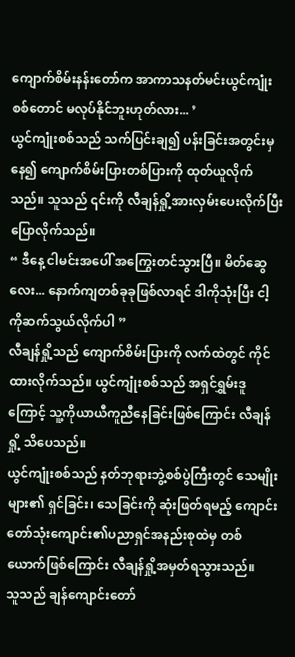ကျောက်စိမ်းနန်းတော်က အာကာသနတ်မင်းယွင်ကျုံးစစ်တောင် မလုပ်နိုင်ဘူးဟုတ်လား... ’
ယွင်ကျုံးစစ်သည် သက်ပြင်းချ၍ ပန်းခြင်းအတွင်းမှနေ၍ ကျောက်စိမ်းပြားတစ်ပြားကို ထုတ်ယူလိုက်သည်။ သူသည် ၎င်းကို လီချန်ရှို့အားလှမ်းပေးလိုက်ပြီး ပြောလိုက်သည်။
“ ဒီနေ့ ငါမင်းအပေါ် အကြွေးတင်သွားပြီ။ မိတ်ဆွေလေး... နောက်ကျတစ်ခုခုဖြစ်လာရင် ဒါကိုသုံးပြီး ငါ့ကိုဆက်သွယ်လိုက်ပါ ”
လီချန်ရှို့သည် ကျောက်စိမ်းပြားကို လက်ထဲတွင် ကိုင်ထားလိုက်သည်။ ယွင်ကျုံးစစ်သည် အရှင်ရွှမ်းဒူကြောင့် သူ့ကိုယာယီကူညီနေခြင်းဖြစ်ကြောင်း လီချန်ရှို့ သိပေသည်။
ယွင်ကျုံးစစ်သည် နတ်ဘုရားဘွဲ့စစ်ပွဲကြီးတွင် သေမျိုးများ၏ ရှင်ခြင်း၊ သေခြင်းကို ဆုံးဖြတ်ရမည့် ကျောင်းတော်သုံးကျောင်း၏ပညာရှင်အနည်းစုထဲမှ တစ်ယောက်ဖြစ်ကြောင်း လီချန်ရှို့အမှတ်ရသွားသည်။
သူသည် ချန်ကျောင်းတော်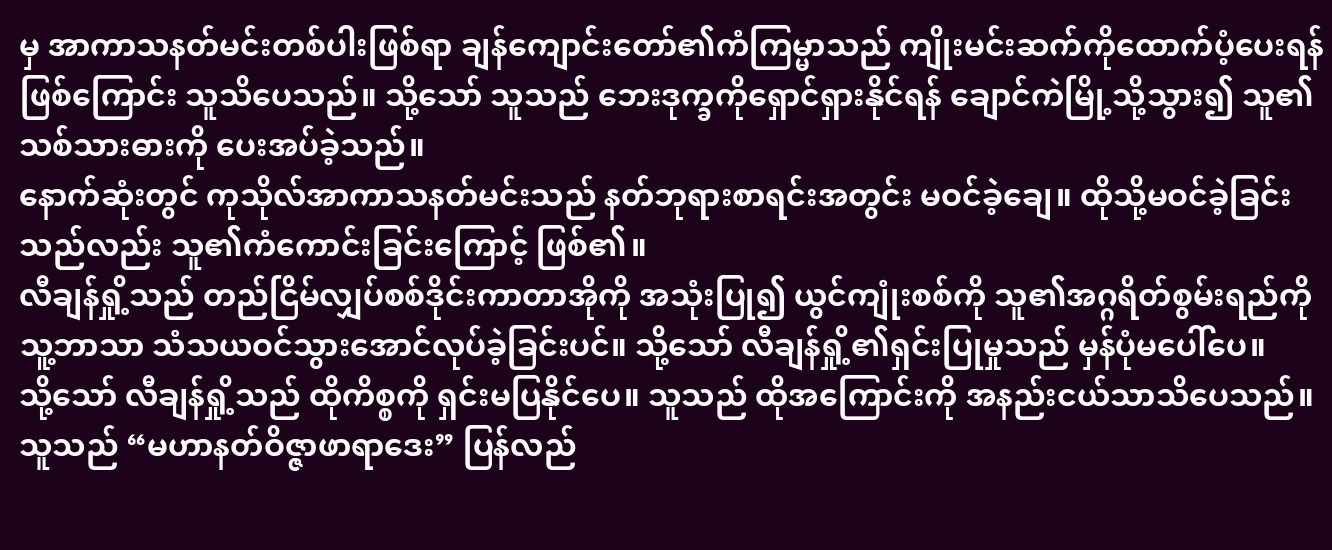မှ အာကာသနတ်မင်းတစ်ပါးဖြစ်ရာ ချန်ကျောင်းတော်၏ကံကြမ္မာသည် ကျိုးမင်းဆက်ကိုထောက်ပံ့ပေးရန်ဖြစ်ကြောင်း သူသိပေသည်။ သို့သော် သူသည် ဘေးဒုက္ခကိုရှောင်ရှားနိုင်ရန် ချောင်ကဲမြို့သို့သွား၍ သူ၏သစ်သားဓားကို ပေးအပ်ခဲ့သည်။
နောက်ဆုံးတွင် ကုသိုလ်အာကာသနတ်မင်းသည် နတ်ဘုရားစာရင်းအတွင်း မဝင်ခဲ့ချေ။ ထိုသို့မဝင်ခဲ့ခြင်းသည်လည်း သူ၏ကံကောင်းခြင်းကြောင့် ဖြစ်၏။
လီချန်ရှို့သည် တည်ငြိမ်လျှပ်စစ်ဒိုင်းကာတာအိုကို အသုံးပြု၍ ယွင်ကျုံးစစ်ကို သူ၏အဂ္ဂရိတ်စွမ်းရည်ကို သူ့ဘာသာ သံသယဝင်သွားအောင်လုပ်ခဲ့ခြင်းပင်။ သို့သော် လီချန်ရှို့၏ရှင်းပြုမှုသည် မှန်ပုံမပေါ်ပေ။
သို့သော် လီချန်ရှို့သည် ထိုကိစ္စကို ရှင်းမပြနိုင်ပေ။ သူသည် ထိုအကြောင်းကို အနည်းငယ်သာသိပေသည်။ သူသည် “မဟာနတ်ဝိဇ္ဇာဖာရာဒေး” ပြန်လည်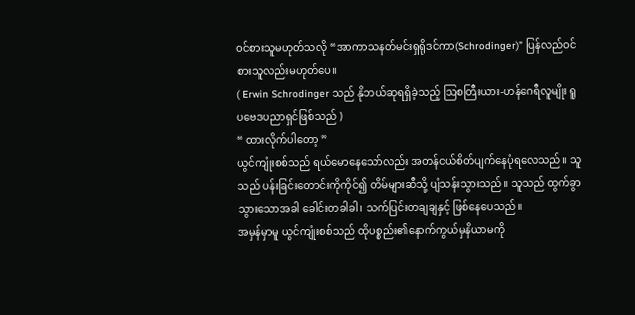ဝင်စားသူမဟုတ်သလို “အာကာသနတ်မင်းရှရိုဒင်ကာ(Schrodinger)” ပြန်လည်ဝင်စားသူလည်းမဟုတ်ပေ။
( Erwin Schrodinger သည် နိုဘယ်ဆုရရှိခဲ့သည့် ဩစတြီးယား-ဟန်ဂေရီလူမျိုး ရူပဗေဒပညာရှင်ဖြစ်သည် )
“ ထားလိုက်ပါတော့ ”
ယွင်ကျုံးစစ်သည် ရယ်မောနေသော်လည်း အတန်ငယ်စိတ်ပျက်နေပုံရလေသည်။ သူသည် ပန်းခြင်းတောင်းကိုကိုင်၍ တိမ်များဆီသို့ ပျံသန်းသွားသည်။ သူသည် ထွက်ခွာသွားသောအခါ ခေါင်းတခါခါ၊ သက်ပြင်းတချချနှင့် ဖြစ်နေပေသည်။
အမှန်မှာမူ ယွင်ကျုံးစစ်သည် ထိုပစ္စည်း၏နောက်ကွယ်မှနိယာမကို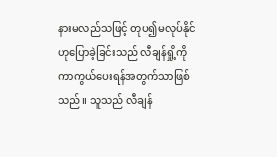နားမလည်သဖြင့် တုပ၍မလုပ်နိုင်ဟုပြောခဲ့ခြင်းသည် လီချန်ရှို့ကို ကာကွယ်ပေးရန်အတွက်သာဖြစ်သည်။ သူသည် လီချန်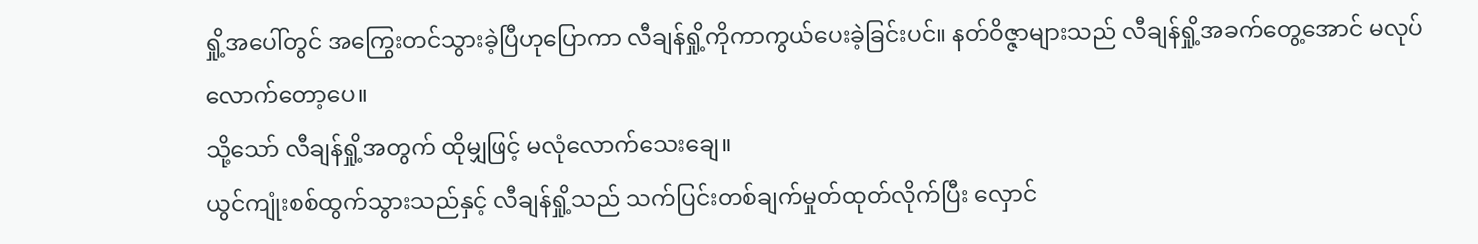ရှို့အပေါ်တွင် အကြွေးတင်သွားခဲ့ပြီဟုပြောကာ လီချန်ရှို့ကိုကာကွယ်ပေးခဲ့ခြင်းပင်။ နတ်ဝိဇ္ဇာများသည် လီချန်ရှို့အခက်တွေ့အောင် မလုပ်လောက်တော့ပေ။
သို့သော် လီချန်ရှို့အတွက် ထိုမျှဖြင့် မလုံလောက်သေးချေ။
ယွင်ကျုံးစစ်ထွက်သွားသည်နှင့် လီချန်ရှို့သည် သက်ပြင်းတစ်ချက်မှုတ်ထုတ်လိုက်ပြီး လှောင်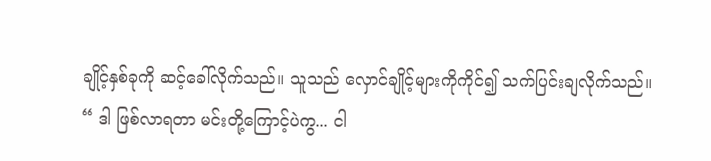ချိုင့်နှစ်ခုကို ဆင့်ခေါ်လိုက်သည်။ သူသည် လှောင်ချိုင့်များကိုကိုင်၍ သက်ပြင်းချလိုက်သည်။
“ ဒါ ဖြစ်လာရတာ မင်းတို့ကြောင့်ပဲကွ... ငါ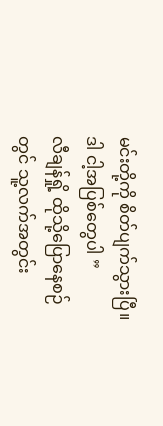မင်းတို့ကို စိတ်ပျက်သွားပြီ။ ဒါ ငါ့အပြစ်တွေပါ ”
လီချန်ရှို့ ထိုသို့ပြောနေစဉ်တွင် သူ့လက်အတွင်း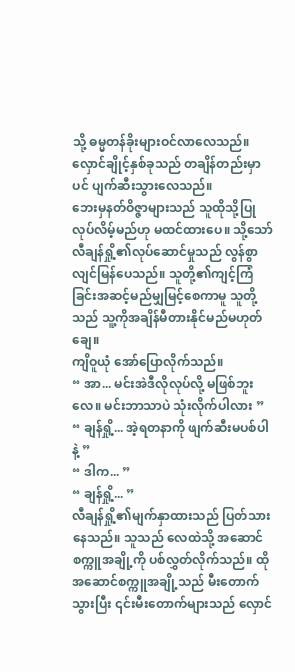သို့ ဓမ္မတန်ခိုးများဝင်လာလေသည်။ လှောင်ချိုင့်နှစ်ခုသည် တချိန်တည်းမှာပင် ပျက်ဆီးသွားလေသည်။
ဘေးမှနတ်ဝိဇ္ဇာများသည် သူထိုသို့ပြုလုပ်လိမ့်မည်ဟု မထင်ထားပေ။ သို့သော် လီချန်ရှို့၏လုပ်ဆောင်မှုသည် လွန်စွာလျင်မြန်ပေသည်။ သူတို့၏ကျင့်ကြံခြင်းအဆင့်မည်မျှမြင့်စေကာမူ သူတို့သည် သူ့ကိုအချိန်မီတားနိုင်မည်မဟုတ်ချေ။
ကျိဝူယုံ အော်ပြောလိုက်သည်။
“ အာ... မင်းအဲဒီလိုလုပ်လို့ မဖြစ်ဘူးလေ။ မင်းဘာသာပဲ သုံးလိုက်ပါလား ”
“ ချန်ရှို့... အဲ့ရတနာကို ဖျက်ဆီးမပစ်ပါနဲ့ ”
“ ဒါက... ”
“ ချန်ရှို့... ”
လီချန်ရှို့၏မျက်နှာထားသည် ပြတ်သားနေသည်။ သူသည် လေထဲသို့ အဆောင်စက္ကူအချို့ကို ပစ်လွှတ်လိုက်သည်။ ထိုအဆောင်စက္ကူအချို့သည် မီးတောက်သွားပြီး ၎င်းမီးတောက်များသည် လှောင်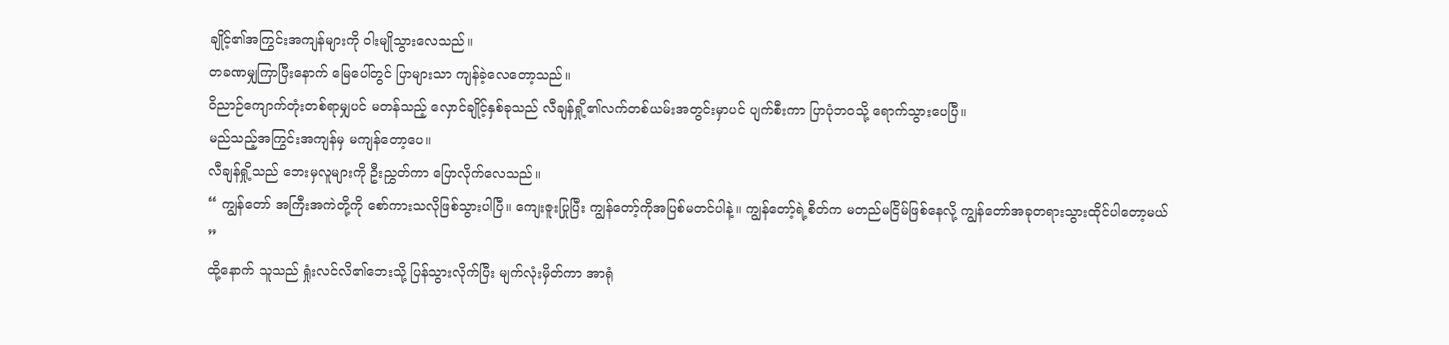ချိုင့်၏အကြွင်းအကျန်များကို ဝါးမျိုသွားလေသည်။
တခဏမျှကြာပြီးနောက် မြေပေါ်တွင် ပြာများသာ ကျန်ခဲ့လေတော့သည်။
ဝိညာဉ်ကျောက်တုံးတစ်ရာမျှပင် မတန်သည့် လှောင်ချိုင့်နှစ်ခုသည် လီချန်ရှို့၏လက်တစ်ယမ်းအတွင်းမှာပင် ပျက်စီးကာ ပြာပုံဘဝသို့ ရောက်သွားပေပြီ။
မည်သည့်အကြွင်းအကျန်မှ မကျန်တော့ပေ။
လီချန်ရှို့သည် ဘေးမှလူများကို ဦးညွှတ်ကာ ပြောလိုက်လေသည်။
“ ကျွန်တော် အကြီးအကဲတို့ကို စော်ကားသလိုဖြစ်သွားပါပြီ။ ကျေးဇူးပြုပြီး ကျွန်တော့်ကိုအပြစ်မတင်ပါနဲ့။ ကျွန်တော့်ရဲ့စိတ်က မတည်မငြိမ်ဖြစ်နေလို့ ကျွန်တော်အခုတရားသွားထိုင်ပါတော့မယ် ”
ထို့နောက် သူသည် ရှုံးလင်လိ၏ဘေးသို့ ပြန်သွားလိုက်ပြီး မျက်လုံးမှိတ်ကာ အာရုံ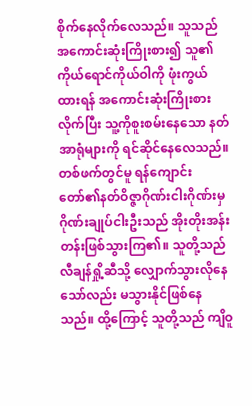စိုက်နေလိုက်လေသည်။ သူသည် အကောင်းဆုံးကြိုးစား၍ သူ၏ကိုယ်ရောင်ကိုယ်ဝါကို ဖုံးကွယ်ထားရန် အကောင်းဆုံးကြိုးစားလိုက်ပြီး သူ့ကိုစူးစမ်းနေသော နတ်အာရုံများကို ရင်ဆိုင်နေလေသည်။
တစ်ဖက်တွင်မူ ရန်ကျောင်းတော်၏နတ်ဝိဇ္ဇာဂိုဏ်းငါးဂိုဏ်းမှ ဂိုဏ်းချုပ်ငါးဦးသည် အိုးတိုးအန်းတန်းဖြစ်သွားကြ၏။ သူတို့သည် လီချန်ရှို့ဆီသို့ လျှောက်သွားလိုနေသော်လည်း မသွားနိုင်ဖြစ်နေသည်။ ထို့ကြောင့် သူတို့သည် ကျိဝူ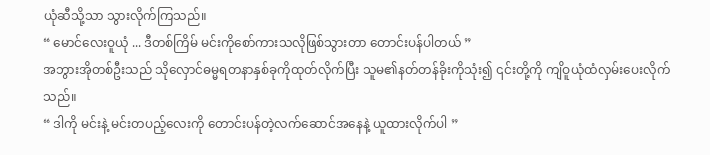ယုံဆီသို့သာ သွားလိုက်ကြသည်။
“ မောင်လေးဝူယုံ ... ဒီတစ်ကြိမ် မင်းကိုစော်ကားသလိုဖြစ်သွားတာ တောင်းပန်ပါတယ် ”
အဘွားအိုတစ်ဦးသည် သိုလှောင်ဓမ္မရတနာနှစ်ခုကိုထုတ်လိုက်ပြီး သူမ၏နတ်တန်ခိုးကိုသုံး၍ ၎င်းတို့ကို ကျိဝူယုံထံလှမ်းပေးလိုက်သည်။
“ ဒါကို မင်းနဲ့ မင်းတပည့်လေးကို တောင်းပန်တဲ့လက်ဆောင်အနေနဲ့ ယူထားလိုက်ပါ ”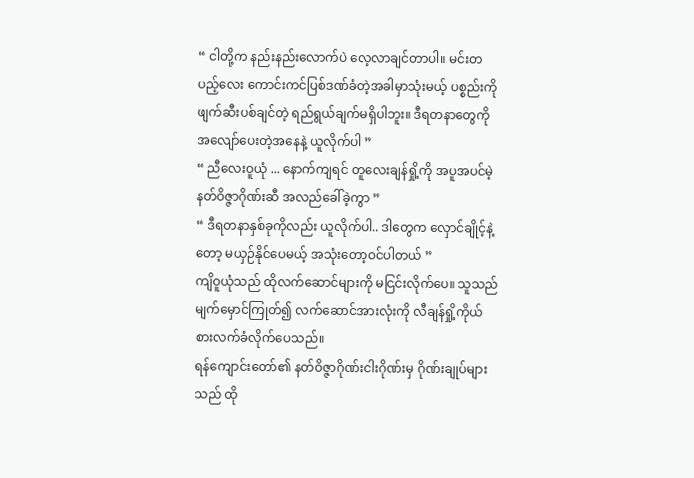“ ငါတို့က နည်းနည်းလောက်ပဲ လေ့လာချင်တာပါ။ မင်းတပည့်လေး ကောင်းကင်ပြစ်ဒဏ်ခံတဲ့အခါမှာသုံးမယ့် ပစ္စည်းကို ဖျက်ဆီးပစ်ချင်တဲ့ ရည်ရွယ်ချက်မရှိပါဘူး။ ဒီရတနာတွေကို အလျော်ပေးတဲ့အနေနဲ့ ယူလိုက်ပါ ”
“ ညီလေးဝူယုံ ... နောက်ကျရင် တူလေးချန်ရှို့ကို အပူအပင်မဲ့နတ်ဝိဇ္ဇာဂိုဏ်းဆီ အလည်ခေါ်ခဲ့ကွာ ”
“ ဒီရတနာနှစ်ခုကိုလည်း ယူလိုက်ပါ.. ဒါတွေက လှောင်ချိုင့်နဲ့တော့ မယှဉ်နိုင်ပေမယ့် အသုံးတော့ဝင်ပါတယ် ”
ကျိဝူယုံသည် ထိုလက်ဆောင်များကို မငြင်းလိုက်ပေ။ သူသည် မျက်မှောင်ကြုတ်၍ လက်ဆောင်အားလုံးကို လီချန်ရှို့ကိုယ်စားလက်ခံလိုက်ပေသည်။
ရန်ကျောင်းတော်၏ နတ်ဝိဇ္ဇာဂိုဏ်းငါးဂိုဏ်းမှ ဂိုဏ်းချုပ်များသည် ထို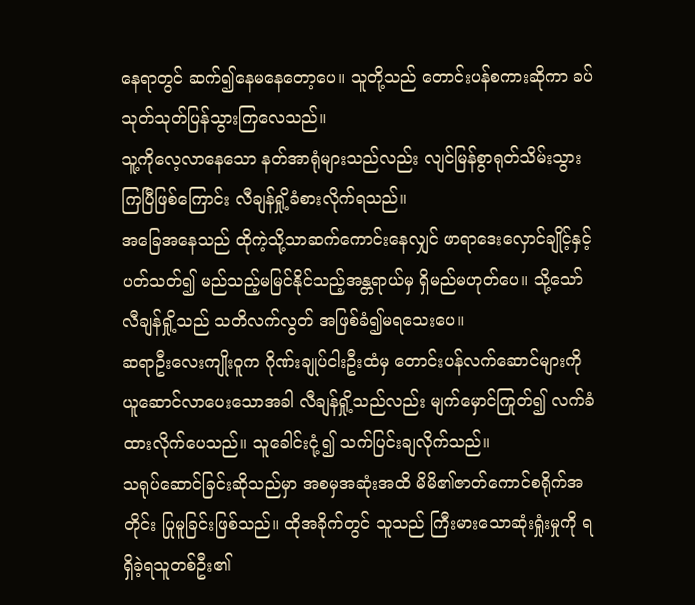နေရာတွင် ဆက်၍နေမနေတော့ပေ။ သူတို့သည် တောင်းပန်စကားဆိုကာ ခပ်သုတ်သုတ်ပြန်သွားကြလေသည်။
သူ့ကိုလေ့လာနေသော နတ်အာရုံများသည်လည်း လျင်မြန်စွာရုတ်သိမ်းသွားကြပြီဖြစ်ကြောင်း လီချန်ရှို့ခံစားလိုက်ရသည်။
အခြေအနေသည် ထိုကဲ့သို့သာဆက်ကောင်းနေလျှင် ဖာရာဒေးလှောင်ချိုင့်နှင့်ပတ်သတ်၍ မည်သည့်မမြင်နိုင်သည့်အန္တရာယ်မှ ရှိမည်မဟုတ်ပေ။ သို့သော် လီချန်ရှို့သည် သတိလက်လွတ် အဖြစ်ခံ၍မရသေးပေ။
ဆရာဦးလေးကျိုးဝူက ဂိုဏ်းချုပ်ငါးဦးထံမှ တောင်းပန်လက်ဆောင်များကို ယူဆောင်လာပေးသောအခါ လီချန်ရှို့သည်လည်း မျက်မှောင်ကြုတ်၍ လက်ခံထားလိုက်ပေသည်။ သူခေါင်းငုံ့၍ သက်ပြင်းချလိုက်သည်။
သရုပ်ဆောင်ခြင်းဆိုသည်မှာ အစမှအဆုံးအထိ မိမိ၏ဇာတ်ကောင်စရိုက်အတိုင်း ပြုမူခြင်းဖြစ်သည်။ ထိုအခိုက်တွင် သူသည် ကြီးမားသောဆုံးရှုံးမှုကို ရရှိခဲ့ရသူတစ်ဦး၏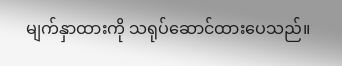မျက်နှာထားကို သရုပ်ဆောင်ထားပေသည်။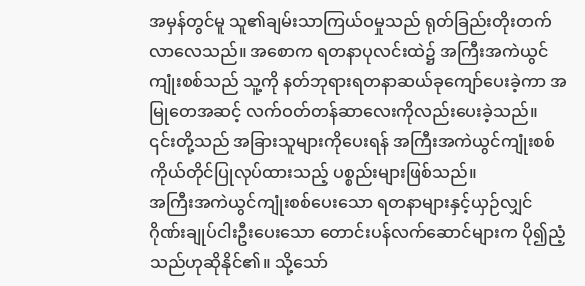အမှန်တွင်မူ သူ၏ချမ်းသာကြယ်ဝမှုသည် ရုတ်ခြည်းတိုးတက်လာလေသည်။ အစောက ရတနာပုလင်းထဲ၌ အကြီးအကဲယွင်ကျုံးစစ်သည် သူ့ကို နတ်ဘုရားရတနာဆယ်ခုကျော်ပေးခဲ့ကာ အမြုတေအဆင့် လက်ဝတ်တန်ဆာလေးကိုလည်းပေးခဲ့သည်။
၎င်းတို့သည် အခြားသူများကိုပေးရန် အကြီးအကဲယွင်ကျုံးစစ်ကိုယ်တိုင်ပြုလုပ်ထားသည့် ပစ္စည်းများဖြစ်သည်။
အကြီးအကဲယွင်ကျုံးစစ်ပေးသော ရတနာများနှင့်ယှဉ်လျှင် ဂိုဏ်းချုပ်ငါးဦးပေးသော တောင်းပန်လက်ဆောင်များက ပို၍ညံ့သည်ဟုဆိုနိုင်၏။ သို့သော်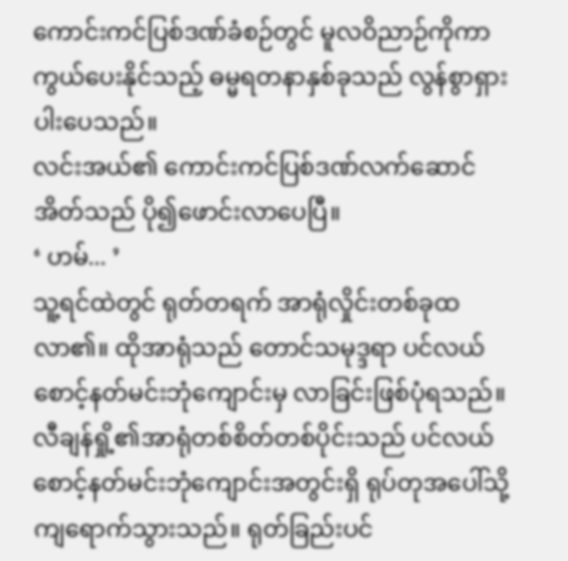ကောင်းကင်ပြစ်ဒဏ်ခံစဉ်တွင် မူလဝိညာဉ်ကိုကာကွယ်ပေးနိုင်သည့် ဓမ္မရတနာနှစ်ခုသည် လွန်စွာရှားပါးပေသည်။
လင်းအယ်၏ ကောင်းကင်ပြစ်ဒဏ်လက်ဆောင်အိတ်သည် ပို၍ဖောင်းလာပေပြီ။
‘ ဟမ်... ’
သူ့ရင်ထဲတွင် ရုတ်တရက် အာရုံလှိုင်းတစ်ခုထလာ၏။ ထိုအာရုံသည် တောင်သမုဒ္ဒရာ ပင်လယ်စောင့်နတ်မင်းဘုံကျောင်းမှ လာခြင်းဖြစ်ပုံရသည်။
လီချန်ရှို့၏အာရုံတစ်စိတ်တစ်ပိုင်းသည် ပင်လယ်စောင့်နတ်မင်းဘုံကျောင်းအတွင်းရှိ ရုပ်တုအပေါ်သို့ ကျရောက်သွားသည်။ ရုတ်ခြည်းပင်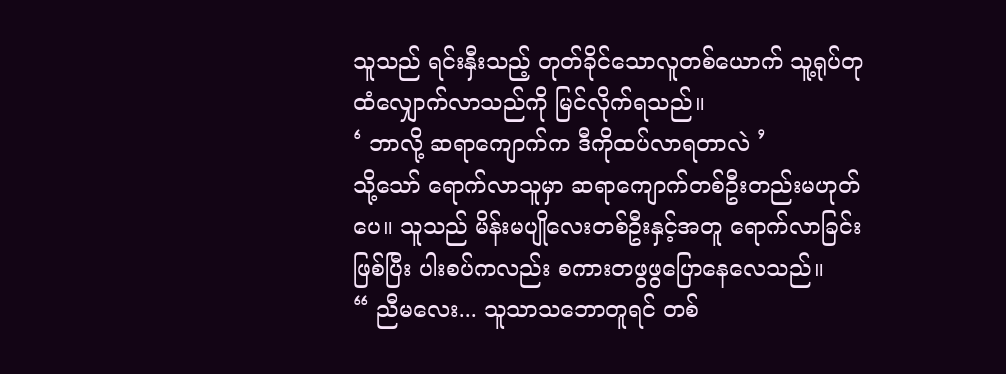သူသည် ရင်းနှီးသည့် တုတ်ခိုင်သောလူတစ်ယောက် သူ့ရုပ်တုထံလျှောက်လာသည်ကို မြင်လိုက်ရသည်။
‘ ဘာလို့ ဆရာကျောက်က ဒီကိုထပ်လာရတာလဲ ’
သို့သော် ရောက်လာသူမှာ ဆရာကျောက်တစ်ဦးတည်းမဟုတ်ပေ။ သူသည် မိန်းမပျိုလေးတစ်ဦးနှင့်အတူ ရောက်လာခြင်းဖြစ်ပြီး ပါးစပ်ကလည်း စကားတဖွဖွပြောနေလေသည်။
“ ညီမလေး... သူသာသဘောတူရင် တစ်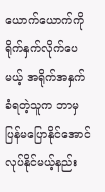ယောက်ယောက်ကို ရိုက်နှက်လိုက်ပေမယ့် အရိုက်အနှက်ခံရတဲ့သူက ဘာမှပြန်မပြောနိုင်အောင် လုပ်နိုင်မယ့်နည်း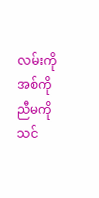လမ်းကို အစ်ကို ညီမကိုသင်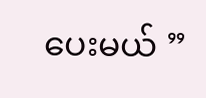ပေးမယ် ”